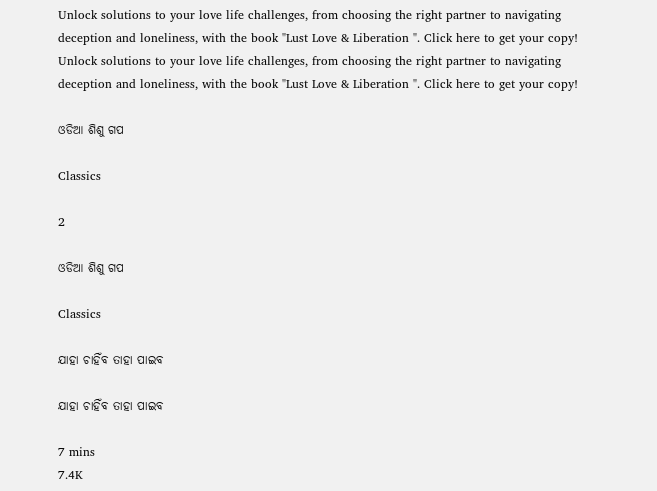Unlock solutions to your love life challenges, from choosing the right partner to navigating deception and loneliness, with the book "Lust Love & Liberation ". Click here to get your copy!
Unlock solutions to your love life challenges, from choosing the right partner to navigating deception and loneliness, with the book "Lust Love & Liberation ". Click here to get your copy!

ଓଡିଆ ଶିଶୁ ଗପ

Classics

2

ଓଡିଆ ଶିଶୁ ଗପ

Classics

ଯାହା ଚାହିଁବ ତାହା ପାଇବ

ଯାହା ଚାହିଁବ ତାହା ପାଇବ

7 mins
7.4K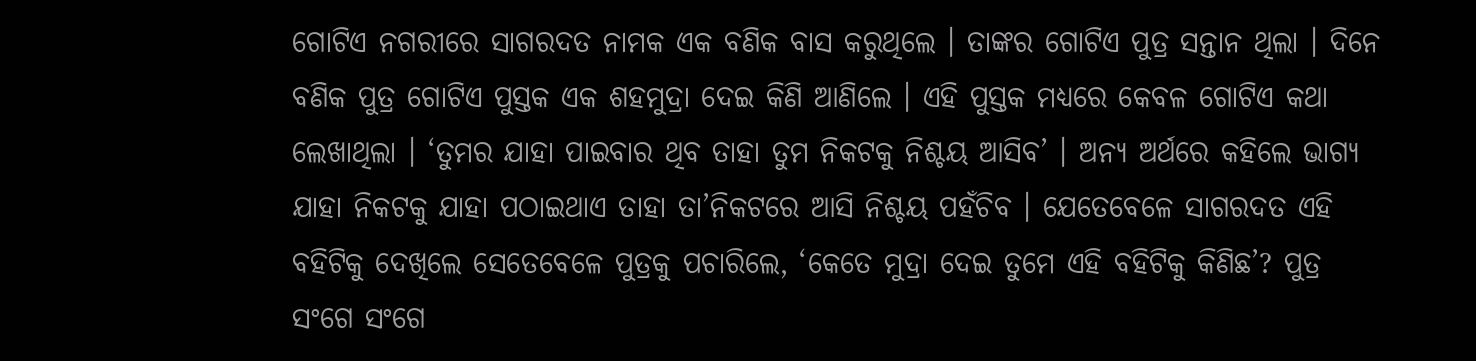ଗୋଟିଏ ନଗରୀରେ ସାଗରଦତ ନାମକ ଏକ ବଣିକ ବାସ କରୁଥିଲେ । ତାଙ୍କର ଗୋଟିଏ ପୁତ୍ର ସନ୍ତାନ ଥିଲା । ଦିନେ ବଣିକ ପୁତ୍ର ଗୋଟିଏ ପୁସ୍ତକ ଏକ ଶହମୁଦ୍ରା ଦେଇ କିଣି ଆଣିଲେ । ଏହି ପୁସ୍ତକ ମଧ୍ୟରେ କେବଳ ଗୋଟିଏ କଥା ଲେଖାଥିଲା । ‘ତୁମର ଯାହା ପାଇବାର ଥିବ ତାହା ତୁମ ନିକଟକୁ ନିଶ୍ଚୟ ଆସିବ’ । ଅନ୍ୟ ଅର୍ଥରେ କହିଲେ ଭାଗ୍ୟ ଯାହା ନିକଟକୁ ଯାହା ପଠାଇଥାଏ ତାହା ତା’ନିକଟରେ ଆସି ନିଶ୍ଚୟ ପହଁଚିବ । ଯେତେବେଳେ ସାଗରଦତ ଏହି ବହିଟିକୁ ଦେଖିଲେ ସେତେବେଳେ ପୁତ୍ରକୁ ପଚାରିଲେ, ‘କେତେ ମୁଦ୍ରା ଦେଇ ତୁମେ ଏହି ବହିଟିକୁ କିଣିଛ’? ପୁତ୍ର ସଂଗେ ସଂଗେ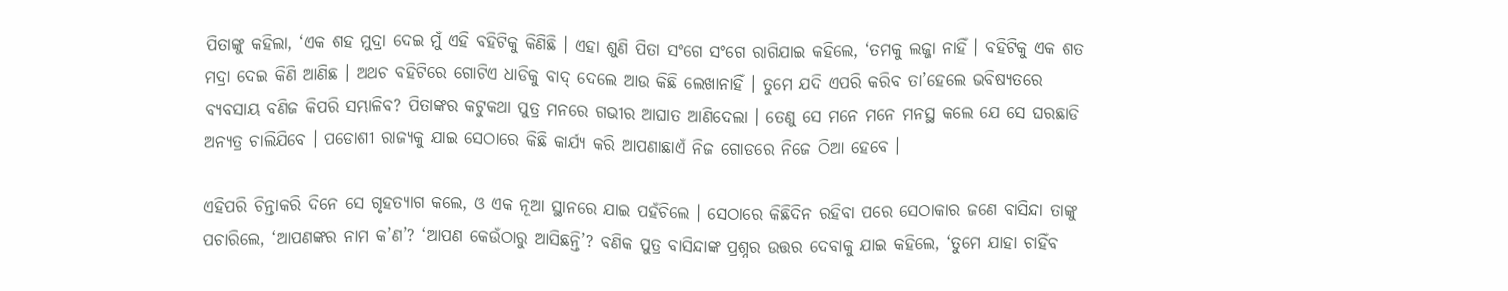ପିତାଙ୍କୁ କହିଲା, ‘ଏକ ଶହ ମୁଦ୍ରା ଦେଇ ମୁଁ ଏହି ବହିଟିକୁ କିଣିଛି । ଏହା ଶୁଣି ପିତା ସଂଗେ ସଂଗେ ରାଗିଯାଇ କହିଲେ, ‘ତମକୁ ଲଜ୍ଜା ନାହିଁ । ବହିଟିକୁ ଏକ ଶତ ମଦ୍ରା ଦେଇ କିଣି ଆଣିଛ । ଅଥଚ ବହିଟିରେ ଗୋଟିଏ ଧାଡିକୁ ବାଦ୍ ଦେଲେ ଆଉ କିଛି ଲେଖାନାହିଁ । ତୁମେ ଯଦି ଏପରି କରିବ ତା’ହେଲେ ଭବିଷ୍ୟତରେ ବ୍ୟବସାୟ ବଣିଜ କିପରି ସମ୍ଭାଳିବ? ପିତାଙ୍କର କଟୁକଥା ପୁତ୍ର ମନରେ ଗଭୀର ଆଘାତ ଆଣିଦେଲା । ତେଣୁ ସେ ମନେ ମନେ ମନସ୍ଥ କଲେ ଯେ ସେ ଘରଛାଡି ଅନ୍ୟତ୍ର ଚାଲିଯିବେ । ପଡୋଶୀ ରାଜ୍ୟକୁ ଯାଇ ସେଠାରେ କିଛି କାର୍ଯ୍ୟ କରି ଆପଣାଛାଏଁ ନିଜ ଗୋଡରେ ନିଜେ ଠିଆ ହେବେ ।

ଏହିପରି ଚିନ୍ତାକରି ଦିନେ ସେ ଗୃହତ୍ୟାଗ କଲେ, ଓ ଏକ ନୂଆ ସ୍ଥାନରେ ଯାଇ ପହଁଚିଲେ । ସେଠାରେ କିଛିଦିନ ରହିବା ପରେ ସେଠାକାର ଜଣେ ବାସିନ୍ଦା ତାଙ୍କୁ ପଚାରିଲେ, ‘ଆପଣଙ୍କର ନାମ କ’ଣ’? ‘ଆପଣ କେଉଁଠାରୁ ଆସିଛନ୍ତି’? ବଣିକ ପୁତ୍ର ବାସିନ୍ଦାଙ୍କ ପ୍ରଶ୍ନର ଉତ୍ତର ଦେବାକୁ ଯାଇ କହିଲେ, ‘ତୁମେ ଯାହା ଚାହିଁବ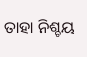ତାହା ନିଶ୍ଚୟ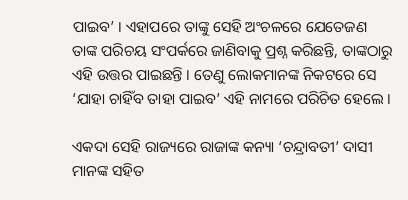ପାଇବ’ । ଏହାପରେ ତାଙ୍କୁ ସେହି ଅଂଚଳରେ ଯେତେଜଣ ତାଙ୍କ ପରିଚୟ ସଂପର୍କରେ ଜାଣିବାକୁ ପ୍ରଶ୍ନ କରିଛନ୍ତି, ତାଙ୍କଠାରୁ ଏହି ଉତ୍ତର ପାଇଛନ୍ତି । ତେଣୁ ଲୋକମାନଙ୍କ ନିକଟରେ ସେ ‘ଯାହା ଚାହିଁବ ତାହା ପାଇବ’ ଏହି ନାମରେ ପରିଚିତ ହେଲେ ।

ଏକଦା ସେହି ରାଜ୍ୟରେ ରାଜାଙ୍କ କନ୍ୟା ‘ଚନ୍ଦ୍ରାବତୀ’ ଦାସୀ ମାନଙ୍କ ସହିତ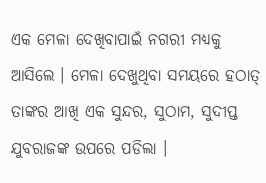ଏକ ମେଳା ଦେଖିବାପାଇଁ ନଗରୀ ମଧ୍ୟକୁ ଆସିଲେ । ମେଳା ଦେଖୁଥିବା ସମୟରେ ହଠାତ୍ ତାଙ୍କର ଆଖି ଏକ ସୁନ୍ଦର, ସୁଠାମ, ସୁଦୀପ୍ତ ଯୁବରାଜଙ୍କ ଉପରେ ପଡିଲା ।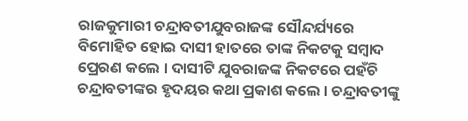ରାଜକୁମାରୀ ଚନ୍ଦ୍ରାବତୀଯୁବରାଜଙ୍କ ସୌନ୍ଦର୍ଯ୍ୟରେ ବିମୋହିତ ହୋଇ ଦାସୀ ହାତରେ ତାଙ୍କ ନିକଟକୁ ସମ୍ବାଦ ପ୍ରେରଣ କଲେ । ଦାସୀଟି ଯୁବରାଜଙ୍କ ନିକଟରେ ପହଁଚି ଚନ୍ଦ୍ରାବତୀଙ୍କର ହୃଦୟର କଥା ପ୍ରକାଶ କଲେ । ଚନ୍ଦ୍ରାବତୀଙ୍କୁ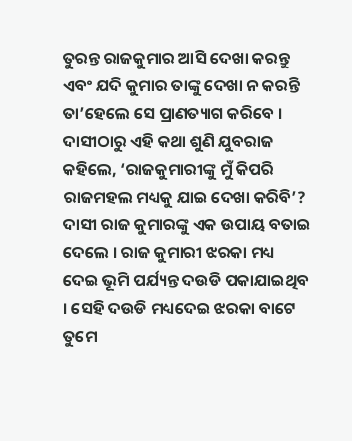ତୁରନ୍ତ ରାଜକୁମାର ଆସି ଦେଖା କରନ୍ତୁ ଏବଂ ଯଦି କୁମାର ତାଙ୍କୁ ଦେଖା ନ କରନ୍ତି ତା’ହେଲେ ସେ ପ୍ରାଣତ୍ୟାଗ କରିବେ । ଦାସୀଠାରୁ ଏହି କଥା ଶୁଣି ଯୁବରାଜ କହିଲେ, ‘ରାଜକୁମାରୀଙ୍କୁ ମୁଁ କିପରି ରାଜମହଲ ମଧ୍ୟକୁ ଯାଇ ଦେଖା କରିବି’? ଦାସୀ ରାଜ କୁମାରଙ୍କୁ ଏକ ଉପାୟ ବତାଇ ଦେଲେ । ରାଜ କୁମାରୀ ଝରକା ମଧ୍ୟ ଦେଇ ଭୂମି ପର୍ଯ୍ୟନ୍ତ ଦଉଡି ପକାଯାଇଥିବ । ସେହି ଦଉଡି ମଧ୍ୟଦେଇ ଝରକା ବାଟେ ତୁମେ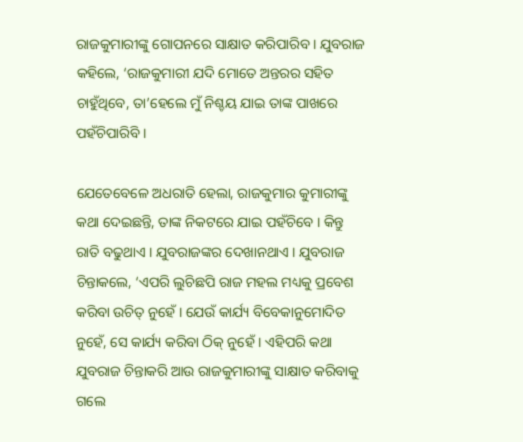ରାଜକୁମାରୀଙ୍କୁ ଗୋପନରେ ସାକ୍ଷାତ କରିପାରିବ । ଯୁବରାଜ କହିଲେ, ‘ରାଜକୁମାରୀ ଯଦି ମୋତେ ଅନ୍ତରର ସହିତ ଚାହୁଁଥିବେ, ତା’ହେଲେ ମୁଁ ନିଶ୍ଚୟ ଯାଇ ତାଙ୍କ ପାଖରେ ପହଁଚିପାରିବି ।

ଯେତେବେଳେ ଅଧରାତି ହେଲା, ରାଜକୁମାର କୁମାରୀଙ୍କୁ କଥା ଦେଇଛନ୍ତି, ତାଙ୍କ ନିକଟରେ ଯାଇ ପହଁଚିବେ । କିନ୍ତୁ ରାତି ବଢୁଥାଏ । ଯୁବରାଜଙ୍କର ଦେଖାନଥାଏ । ଯୁବରାଜ ଚିନ୍ତାକଲେ, ‘ଏପରି ଲୁଚିଛପି ରାଜ ମହଲ ମଧ୍ୟକୁ ପ୍ରବେଶ କରିବା ଉଚିତ୍ ନୁହେଁ । ଯେଉଁ କାର୍ଯ୍ୟ ବିବେକାନୁମୋଦିତ ନୁହେଁ, ସେ କାର୍ଯ୍ୟ କରିବା ଠିକ୍ ନୁହେଁ । ଏହିପରି କଥା ଯୁବରାଜ ଚିନ୍ତାକରି ଆଉ ରାଜକୁମାରୀଙ୍କୁ ସାକ୍ଷାତ କରିବାକୁ ଗଲେ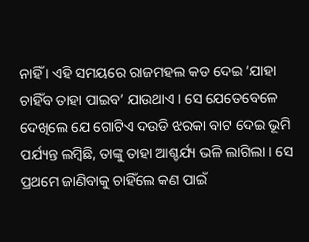ନାହିଁ । ଏହି ସମୟରେ ରାଜମହଲ କଡ ଦେଇ ‘ଯାହା ଚାହିଁବ ତାହା ପାଇବ’ ଯାଉଥାଏ । ସେ ଯେତେବେଳେ ଦେଖିଲେ ଯେ ଗୋଟିଏ ଦଉଡି ଝରକା ବାଟ ଦେଇ ଭୂମି ପର୍ଯ୍ୟନ୍ତ ଲମ୍ବିଛି, ତାଙ୍କୁ ତାହା ଆଶ୍ଚର୍ଯ୍ୟ ଭଳି ଲାଗିଲା । ସେ ପ୍ରଥମେ ଜାଣିବାକୁ ଚାହିଁଲେ କଣ ପାଇଁ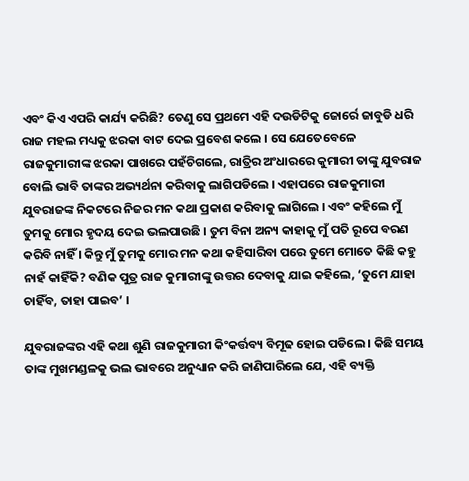ଏବଂ କିଏ ଏପରି କାର୍ଯ୍ୟ କରିଛି? ତେଣୁ ସେ ପ୍ରଥମେ ଏହି ଦଉଡିଟିକୁ ଜୋର୍ରେ ଜାବୁଡି ଧରି ରାଜ ମହଲ ମଧ୍ୟକୁ ଝରକା ବାଟ ଦେଇ ପ୍ରବେଶ କଲେ । ସେ ଯେତେବେଳେ ରାଜକୁମାରୀଙ୍କ ଝରକା ପାଖରେ ପହଁଚିଗଲେ, ରାତ୍ରିର ଅଂଧାରରେ କୁମାରୀ ତାଙ୍କୁ ଯୁବରାଜ ବୋଲି ଭାବି ତାଙ୍କର ଅଭ୍ୟର୍ଥନା କରିବାକୁ ଲାଗିପଡିଲେ । ଏହାପରେ ରାଜକୁମାରୀ ଯୁବରାଜଙ୍କ ନିକଟରେ ନିଜର ମନ କଥା ପ୍ରକାଶ କରିବାକୁ ଲାଗିଲେ । ଏବଂ କହିଲେ ମୁଁ ତୁମକୁ ମୋର ହୃଦୟ ଦେଇ ଭଲପାଉଛି । ତୁମ ବିନା ଅନ୍ୟ କାହାକୁ ମୁଁ ପତି ରୂପେ ବରଣ କରିବି ନାହିଁ । କିନ୍ତୁ ମୁଁ ତୁମକୁ ମୋର ମନ କଥା କହିସାରିବା ପରେ ତୁମେ ମୋତେ କିଛି କହୁ ନାହଁ କାହିଁକି? ବଣିକ ପୁତ୍ର ରାଜ କୁମାରୀଙ୍କୁ ଉତ୍ତର ଦେବାକୁ ଯାଇ କହିଲେ, ‘ତୁମେ ଯାହା ଚାହିଁବ, ତାହା ପାଇବ’ ।

ଯୁବରାଜଙ୍କର ଏହି କଥା ଶୁଣି ରାଜକୁମାରୀ କିଂକର୍ତ୍ତବ୍ୟ ବିମୂଢ ହୋଇ ପଡିଲେ । କିଛି ସମୟ ତାଙ୍କ ମୁଖମଣ୍ଡଳକୁ ଭଲ ଭାବରେ ଅନୁଧ୍ୟାନ କରି ଜାଣିପାରିଲେ ଯେ, ଏହି ବ୍ୟକ୍ତି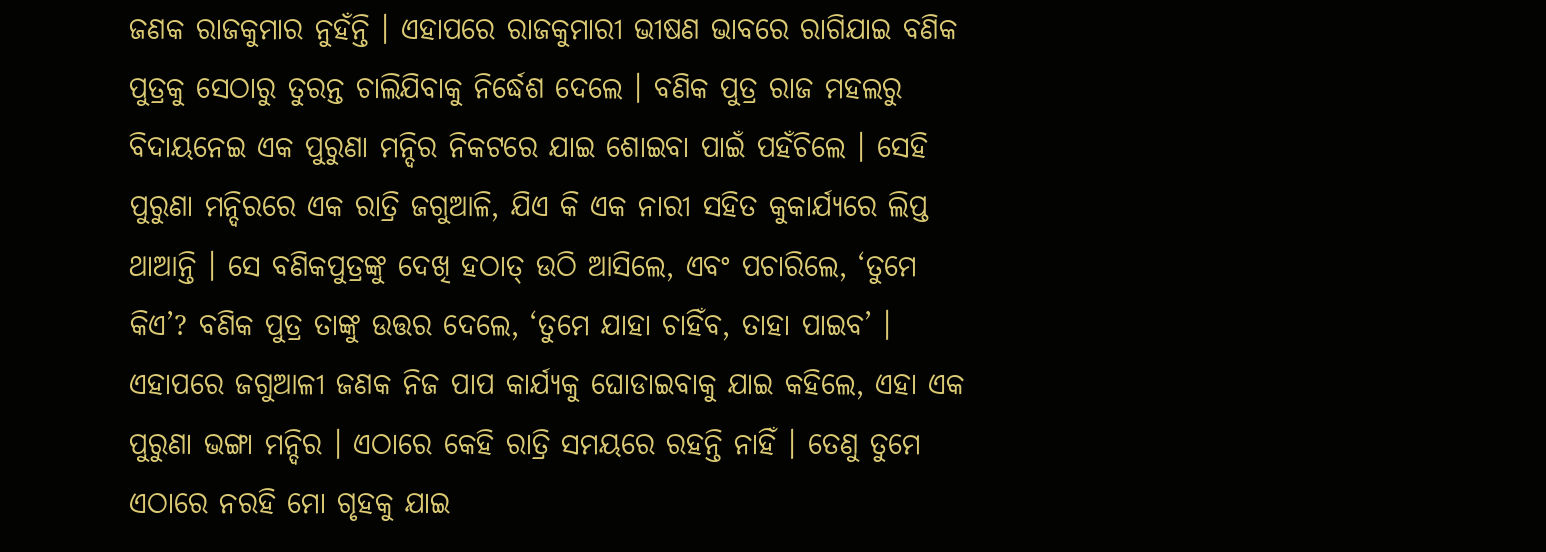ଜଣକ ରାଜକୁମାର ନୁହଁନ୍ତି । ଏହାପରେ ରାଜକୁମାରୀ ଭୀଷଣ ଭାବରେ ରାଗିଯାଇ ବଣିକ ପୁତ୍ରକୁ ସେଠାରୁ ତୁରନ୍ତ ଚାଲିଯିବାକୁ ନିର୍ଦ୍ଧେଶ ଦେଲେ । ବଣିକ ପୁତ୍ର ରାଜ ମହଲରୁ ବିଦାୟନେଇ ଏକ ପୁରୁଣା ମନ୍ଦିର ନିକଟରେ ଯାଇ ଶୋଇବା ପାଇଁ ପହଁଚିଲେ । ସେହି ପୁରୁଣା ମନ୍ଦିରରେ ଏକ ରାତ୍ରି ଜଗୁଆଳି, ଯିଏ କି ଏକ ନାରୀ ସହିତ କୁକାର୍ଯ୍ୟରେ ଲିପ୍ତ ଥାଆନ୍ତି । ସେ ବଣିକପୁତ୍ରଙ୍କୁ ଦେଖି ହଠାତ୍ ଉଠି ଆସିଲେ, ଏବଂ ପଚାରିଲେ, ‘ତୁମେ କିଏ’? ବଣିକ ପୁତ୍ର ତାଙ୍କୁ ଉତ୍ତର ଦେଲେ, ‘ତୁମେ ଯାହା ଚାହିଁବ, ତାହା ପାଇବ’ । ଏହାପରେ ଜଗୁଆଳୀ ଜଣକ ନିଜ ପାପ କାର୍ଯ୍ୟକୁ ଘୋଡାଇବାକୁ ଯାଇ କହିଲେ, ଏହା ଏକ ପୁରୁଣା ଭଙ୍ଗା ମନ୍ଦିର । ଏଠାରେ କେହି ରାତ୍ରି ସମୟରେ ରହନ୍ତି ନାହିଁ । ତେଣୁ ତୁମେ ଏଠାରେ ନରହି ମୋ ଗୃହକୁ ଯାଇ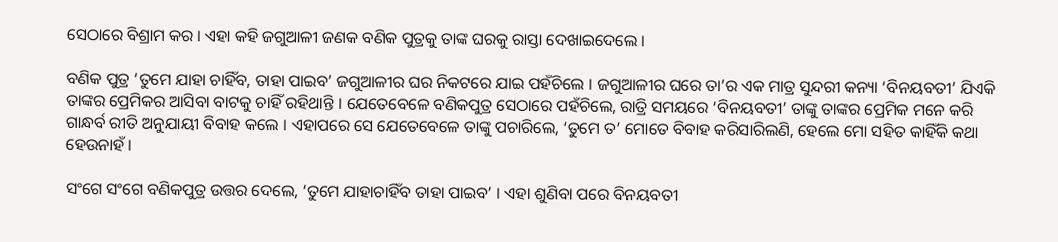ସେଠାରେ ବିଶ୍ରାମ କର । ଏହା କହି ଜଗୁଆଳୀ ଜଣକ ବଣିକ ପୁତ୍ରକୁ ତାଙ୍କ ଘରକୁ ରାସ୍ତା ଦେଖାଇଦେଲେ ।

ବଣିକ ପୁତ୍ର ‘ତୁମେ ଯାହା ଚାହିଁବ, ତାହା ପାଇବ’ ଜଗୁଆଳୀର ଘର ନିକଟରେ ଯାଇ ପହଁଚିଲେ । ଜଗୁଆଳୀର ଘରେ ତା’ର ଏକ ମାତ୍ର ସୁନ୍ଦରୀ କନ୍ୟା ‘ବିନୟବତୀ’ ଯିଏକି ତାଙ୍କର ପ୍ରେମିକର ଆସିବା ବାଟକୁ ଚାହିଁ ରହିଥାନ୍ତି । ଯେତେବେଳେ ବଣିକପୁତ୍ର ସେଠାରେ ପହଁଚିଲେ, ରାତ୍ରି ସମୟରେ ‘ବିନୟବତୀ’ ତାଙ୍କୁ ତାଙ୍କର ପ୍ରେମିକ ମନେ କରି ଗାନ୍ଧର୍ବ ରୀତି ଅନୁଯାୟୀ ବିବାହ କଲେ । ଏହାପରେ ସେ ଯେତେବେଳେ ତାଙ୍କୁ ପଚାରିଲେ, ‘ତୁମେ ତ’ ମୋତେ ବିବାହ କରିସାରିଲଣି, ହେଲେ ମୋ ସହିତ କାହିଁକି କଥା ହେଉନାହଁ ।

ସଂଗେ ସଂଗେ ବଣିକପୁତ୍ର ଉତ୍ତର ଦେଲେ, ‘ତୁମେ ଯାହାଚାହିଁବ ତାହା ପାଇବ’ । ଏହା ଶୁଣିବା ପରେ ବିନୟବତୀ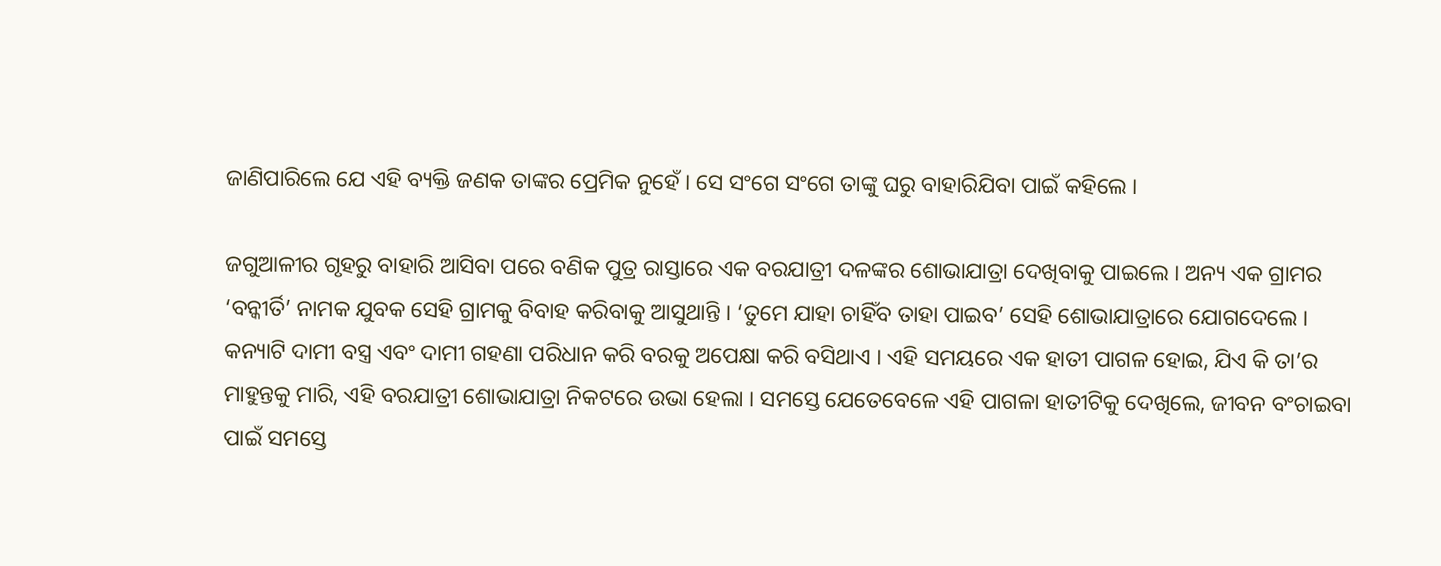ଜାଣିପାରିଲେ ଯେ ଏହି ବ୍ୟକ୍ତି ଜଣକ ତାଙ୍କର ପ୍ରେମିକ ନୁହେଁ । ସେ ସଂଗେ ସଂଗେ ତାଙ୍କୁ ଘରୁ ବାହାରିଯିବା ପାଇଁ କହିଲେ ।

ଜଗୁଆଳୀର ଗୃହରୁ ବାହାରି ଆସିବା ପରେ ବଣିକ ପୁତ୍ର ରାସ୍ତାରେ ଏକ ବରଯାତ୍ରୀ ଦଳଙ୍କର ଶୋଭାଯାତ୍ରା ଦେଖିବାକୁ ପାଇଲେ । ଅନ୍ୟ ଏକ ଗ୍ରାମର ‘ବନ୍କୀର୍ତି’ ନାମକ ଯୁବକ ସେହି ଗ୍ରାମକୁ ବିବାହ କରିବାକୁ ଆସୁଥାନ୍ତି । ‘ତୁମେ ଯାହା ଚାହିଁବ ତାହା ପାଇବ’ ସେହି ଶୋଭାଯାତ୍ରାରେ ଯୋଗଦେଲେ । କନ୍ୟାଟି ଦାମୀ ବସ୍ତ୍ର ଏବଂ ଦାମୀ ଗହଣା ପରିଧାନ କରି ବରକୁ ଅପେକ୍ଷା କରି ବସିଥାଏ । ଏହି ସମୟରେ ଏକ ହାତୀ ପାଗଳ ହୋଇ, ଯିଏ କି ତା’ର ମାହୁନ୍ତକୁ ମାରି, ଏହି ବରଯାତ୍ରୀ ଶୋଭାଯାତ୍ରା ନିକଟରେ ଉଭା ହେଲା । ସମସ୍ତେ ଯେତେବେଳେ ଏହି ପାଗଳା ହାତୀଟିକୁ ଦେଖିଲେ, ଜୀବନ ବଂଚାଇବା ପାଇଁ ସମସ୍ତେ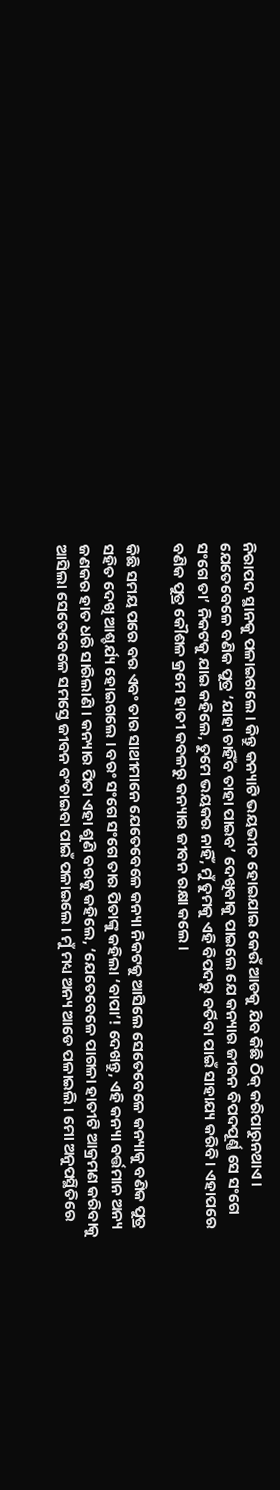ନିରାପଦ ସ୍ଥାନକୁ ପଳାଇଗଲେ । କିନ୍ତୁ କନ୍ୟାଟି ଭୟଭୀତ ହୋଇଯାଇ କେଉଁ ଆଡକୁ ଯିବ କିଛି ଠିକ୍ କରିପାରୁନଥାଏ । ଯେତେବେଳେ ବଣିକ ପୁତ୍ର ‘ଯାହା ଚାହିଁବ ତାହା ପାଇବ’ ଦେଖିବାକୁ ପାଇଲେ ଯେ କନ୍ୟାର ଜୀବନ ବିପଦପୂର୍ଣ୍ଣ ସେ ସଂଗେ ସଂଗେ ତା’ ନିକଟକୁ ଯାଇ କହିଲେ, ତୁମେ ଭୟକର ନାହିଁ, ମୁଁ ତୁମକୁ ଏହି ବିପଦରୁ ବର୍ତିବା ପାଇଁ ସାହାଯ୍ୟ କରିବି । ଏହାପରେ ବଣିକ ପୁତ୍ର କୌଶଳ କ୍ରମେ ହାତୀ କବଳରୁ କନ୍ୟାର ଜୀବନ ରକ୍ଷା କଲେ ।

କିଛି ସମୟ ପରେ ବର ଏବଂ ତାର ସାଥୀମାନେ ଯେତେବେଳେ କନ୍ୟା ନିକଟକୁ ଆସିଲେ ସେତେବେଳେ କନ୍ୟାକୁ ବଣିକ ପୁତ୍ର ସହିତ ଦେଖି ଆଶ୍ଚର୍ଯ୍ୟ ହୋଇଗଲେ । ବରଂ ସଂଗେ ସଂଗେ ତାର ପିତାଙ୍କୁ କହିଲା ‘ବାପା’! ଦେଖନ୍ତୁ, ଏହି କନ୍ୟା ବର୍ତ୍ତମାନ ଅନ୍ୟ ଜଣକର ହାତ ଧରି ସାରିଲାଣି । କନ୍ୟାର ପିତା ଏହା ଶୁଣି ବରକୁ କହିଲେ, ‘ଯେତେବେଳେ ପାଗଳା ହାତୀଟି ଆକ୍ରମଣ କରିବାକୁ ଆସିଲା ସେତେବେଳେ ସମସ୍ତେ ଜୀବନ ବଂଚାଇବା ପାଇଁ ପଳାଇଲେ । ମୁଁ ମଧ୍ୟ ଅନ୍ୟ ଆଡେ ପଳାଇଲି । ମୋ ଅନୁପସ୍ଥିତିରେ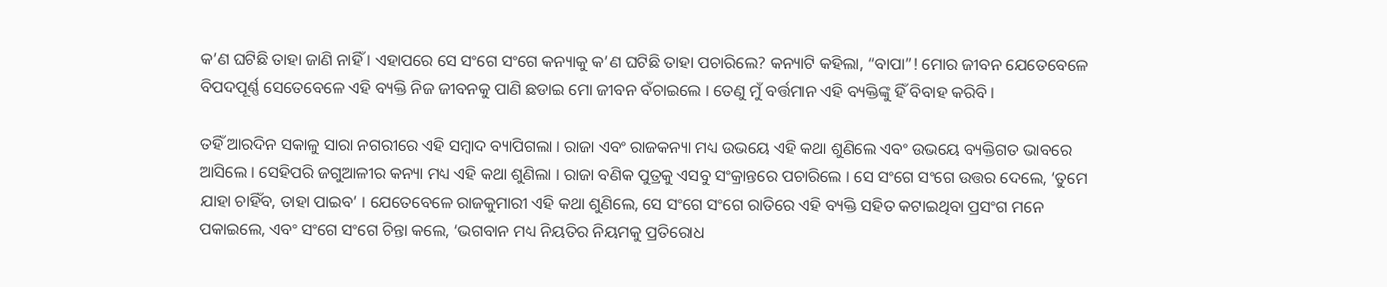କ’ଣ ଘଟିଛି ତାହା ଜାଣି ନାହିଁ । ଏହାପରେ ସେ ସଂଗେ ସଂଗେ କନ୍ୟାକୁ କ’ଣ ଘଟିଛି ତାହା ପଚାରିଲେ? କନ୍ୟାଟି କହିଲା, “ବାପା”! ମୋର ଜୀବନ ଯେତେବେଳେ ବିପଦପୂର୍ଣ୍ଣ ସେତେବେଳେ ଏହି ବ୍ୟକ୍ତି ନିଜ ଜୀବନକୁ ପାଣି ଛଡାଇ ମୋ ଜୀବନ ବଁଚାଇଲେ । ତେଣୁ ମୁଁ ବର୍ତ୍ତମାନ ଏହି ବ୍ୟକ୍ତିଙ୍କୁ ହିଁ ବିବାହ କରିବି ।

ତହିଁ ଆରଦିନ ସକାଳୁ ସାରା ନଗରୀରେ ଏହି ସମ୍ବାଦ ବ୍ୟାପିଗଲା । ରାଜା ଏବଂ ରାଜକନ୍ୟା ମଧ୍ୟ ଉଭୟେ ଏହି କଥା ଶୁଣିଲେ ଏବଂ ଉଭୟେ ବ୍ୟକ୍ତିଗତ ଭାବରେ ଆସିଲେ । ସେହିପରି ଜଗୁଆଳୀର କନ୍ୟା ମଧ୍ୟ ଏହି କଥା ଶୁଣିଲା । ରାଜା ବଣିକ ପୁତ୍ରକୁ ଏସବୁ ସଂକ୍ରାନ୍ତରେ ପଚାରିଲେ । ସେ ସଂଗେ ସଂଗେ ଉତ୍ତର ଦେଲେ, ‘ତୁମେ ଯାହା ଚାହିଁବ, ତାହା ପାଇବ’ । ଯେତେବେଳେ ରାଜକୁମାରୀ ଏହି କଥା ଶୁଣିଲେ, ସେ ସଂଗେ ସଂଗେ ରାତିରେ ଏହି ବ୍ୟକ୍ତି ସହିତ କଟାଇଥିବା ପ୍ରସଂଗ ମନେ ପକାଇଲେ, ଏବଂ ସଂଗେ ସଂଗେ ଚିନ୍ତା କଲେ, ‘ଭଗବାନ ମଧ୍ୟ ନିୟତିର ନିୟମକୁ ପ୍ରତିରୋଧ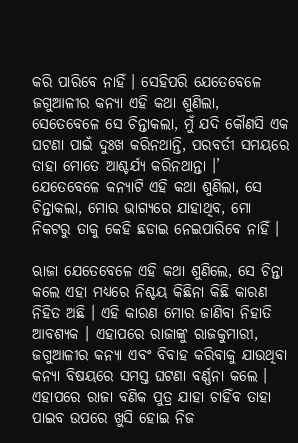କରି ପାରିବେ ନାହିଁ । ସେହିପରି ଯେତେବେଳେ ଜଗୁଆଳୀର କନ୍ୟା ଏହି କଥା ଶୁଣିଲା, ସେତେବେଳେ ସେ ଚିନ୍ତାକଲା, ମୁଁ ଯଦି କୌଣସି ଏକ ଘଟଣା ପାଇଁ ଦୁଃଖ କରିନଥାନ୍ତି, ପରବର୍ତୀ ସମୟରେ ତାହା ମୋତେ ଆଶ୍ଚର୍ଯ୍ୟ କରିନଥାନ୍ତା ।’ ଯେତେବେଳେ କନ୍ୟାଟି ଏହି କଥା ଶୁଣିଲା, ସେ ଚିନ୍ତାକଲା, ମୋର ଭାଗ୍ୟରେ ଯାହାଥିବ, ମୋ ନିକଟରୁ ତାକୁ କେହି ଛଡାଇ ନେଇପାରିବେ ନାହିଁ ।

ଋାଜା ଯେତେବେଳେ ଏହି କଥା ଶୁଣିଲେ, ସେ ଚିନ୍ତା କଲେ ଏହା ମଧ୍ୟରେ ନିଶ୍ଚୟ କିଛିନା କିଛି କାରଣ ନିହିତ ଅଛି । ଏହି କାରଣ ମୋର ଜାଣିବା ନିହାତି ଆବଶ୍ୟକ । ଏହାପରେ ରାଜାଙ୍କୁ ରାଜକୁମାରୀ, ଜଗୁଆଳୀର କନ୍ୟା ଏବଂ ବିବାହ କରିବାକୁ ଯାଉଥିବା କନ୍ୟା ବିଷୟରେ ସମସ୍ତ ଘଟଣା ବର୍ଣ୍ଣନା କଲେ । ଏହାପରେ ରାଜା ବଣିକ ପୁତ୍ର ଯାହା ଚାହିଁବ ତାହା ପାଇବ ଉପରେ ଖୁସି ହୋଇ ନିଜ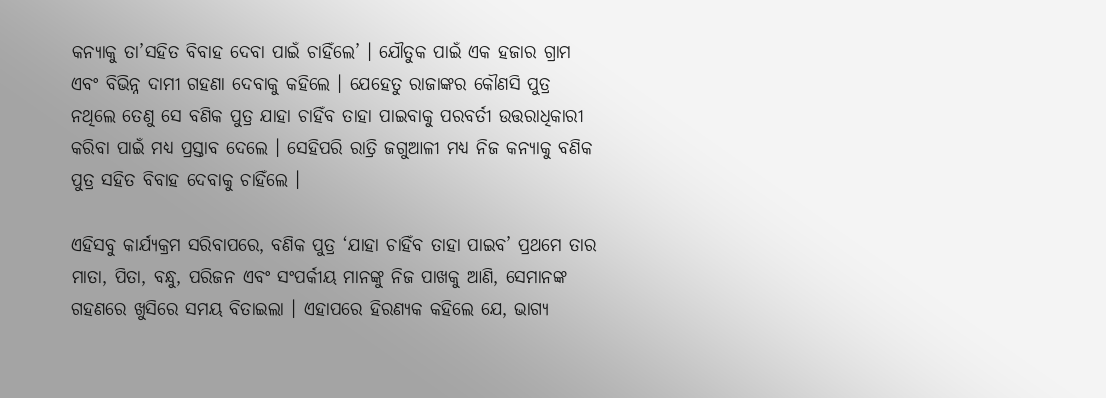କନ୍ୟାକୁ ତା’ସହିତ ବିବାହ ଦେବା ପାଇଁ ଚାହିଁଲେ’ । ଯୌତୁକ ପାଇଁ ଏକ ହଜାର ଗ୍ରାମ ଏବଂ ବିଭିନ୍ନ ଦାମୀ ଗହଣା ଦେବାକୁ କହିଲେ । ଯେହେତୁ ରାଜାଙ୍କର କୌଣସି ପୁତ୍ର ନଥିଲେ ତେଣୁ ସେ ବଣିକ ପୁତ୍ର ଯାହା ଚାହିଁବ ତାହା ପାଇବାକୁ ପରବର୍ତୀ ଉତ୍ତରାଧିକାରୀ କରିବା ପାଇଁ ମଧ୍ୟ ପ୍ରସ୍ତାବ ଦେଲେ । ସେହିପରି ରାତ୍ରି ଜଗୁଆଳୀ ମଧ୍ୟ ନିଜ କନ୍ୟାକୁ ବଣିକ ପୁତ୍ର ସହିତ ବିବାହ ଦେବାକୁ ଚାହିଁଲେ ।

ଏହିସବୁ କାର୍ଯ୍ୟକ୍ରମ ସରିବାପରେ, ବଣିକ ପୁତ୍ର ‘ଯାହା ଚାହିଁବ ତାହା ପାଇବ’ ପ୍ରଥମେ ତାର ମାତା, ପିତା, ବନ୍ଧୁ, ପରିଜନ ଏବଂ ସଂପର୍କୀୟ ମାନଙ୍କୁ ନିଜ ପାଖକୁ ଆଣି, ସେମାନଙ୍କ ଗହଣରେ ଖୁସିରେ ସମୟ ବିତାଇଲା । ଏହାପରେ ହିରଣ୍ୟକ କହିଲେ ଯେ, ଭାଗ୍ୟ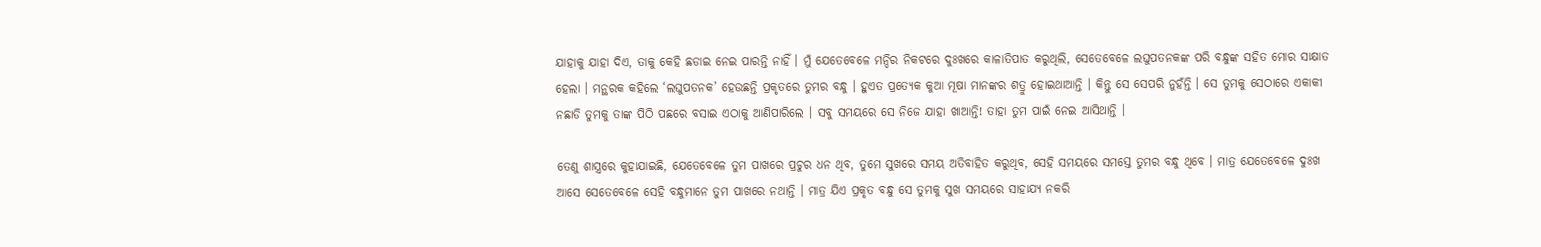ଯାହାକୁ ଯାହା ଦିଏ, ତାକୁ କେହି ଛଡାଇ ନେଇ ପାରନ୍ତି ନାହିଁ । ମୁଁ ଯେତେବେଳେ ମନ୍ଦିର ନିକଟରେ ଦୁଃଖରେ କାଳାତିପାତ କରୁଥିଲି, ସେତେବେଳେ ଲଘୁପତନକଙ୍କ ପରି ବନ୍ଧୁଙ୍କ ସହିତ ମୋର ସାକ୍ଷାତ ହେଲା । ମନ୍ଥରକ କହିଲେ ‘ଲଘୁପତନକ’ ହେଉଛନ୍ତି ପ୍ରକୃତରେ ତୁମର ବନ୍ଧୁ । ହୁଏତ ପ୍ରତ୍ୟେକ କୁଆ ମୂଷା ମାନଙ୍କର ଶତ୍ରୁ ହୋଇଥାଆନ୍ତି । କିନ୍ତୁ ସେ ସେପରି ନୁହଁନ୍ତି । ସେ ତୁମକୁ ସେଠାରେ ଏକାକୀ ନଛାଡି ତୁମକୁ ତାଙ୍କ ପିଠି ପଛରେ ବସାଇ ଏଠାକୁ ଆଣିପାରିଲେ । ସବୁ ସମୟରେ ସେ ନିଜେ ଯାହା ଖାଆନ୍ତି! ତାହା ତୁମ ପାଇଁ ନେଇ ଆସିଥାନ୍ତି ।

ତେଣୁ ଶାସ୍ତ୍ରରେ କୁହାଯାଇଛି, ଯେତେବେଳେ ତୁମ ପାଖରେ ପ୍ରଚୁର ଧନ ଥିବ, ତୁମେ ସୁଖରେ ସମୟ ଅତିବାହିତ କରୁଥିବ, ସେହି ସମୟରେ ସମସ୍ତେ ତୁମର ବନ୍ଧୁ ଥିବେ । ମାତ୍ର ଯେତେବେଳେ ଦୁଃଖ ଆସେ ସେତେବେଳେ ସେହି ବନ୍ଧୁମାନେ ତୁମ ପାଖରେ ନଥାନ୍ତି । ମାତ୍ର ଯିଏ ପ୍ରକୃତ ବନ୍ଧୁ ସେ ତୁମକୁ ସୁଖ ସମୟରେ ସାହାଯ୍ୟ ନକରି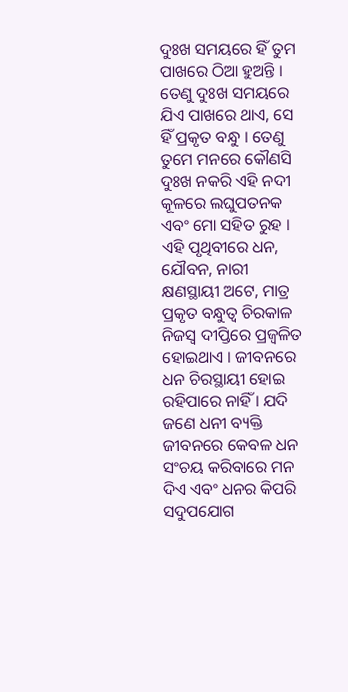ଦୁଃଖ ସମୟରେ ହିଁ ତୁମ ପାଖରେ ଠିଆ ହୁଅନ୍ତି । ତେଣୁ ଦୁଃଖ ସମୟରେ ଯିଏ ପାଖରେ ଥାଏ, ସେ ହିଁ ପ୍ରକୃତ ବନ୍ଧୁ । ତେଣୁ ତୁମେ ମନରେ କୌଣସି ଦୁଃଖ ନକରି ଏହି ନଦୀ କୂଳରେ ଲଘୁପତନକ ଏବଂ ମୋ ସହିତ ରୁହ । ଏହି ପୃଥିବୀରେ ଧନ, ଯୌବନ, ନାରୀ କ୍ଷଣସ୍ଥାୟୀ ଅଟେ, ମାତ୍ର ପ୍ରକୃତ ବନ୍ଧୁତ୍ୱ ଚିରକାଳ ନିଜସ୍ୱ ଦୀପ୍ତିରେ ପ୍ରଜ୍ୱଳିତ ହୋଇଥାଏ । ଜୀବନରେ ଧନ ଚିରସ୍ଥାୟୀ ହୋଇ ରହିପାରେ ନାହିଁ । ଯଦି ଜଣେ ଧନୀ ବ୍ୟକ୍ତି ଜୀବନରେ କେବଳ ଧନ ସଂଚୟ କରିବାରେ ମନ ଦିଏ ଏବଂ ଧନର କିପରି ସଦୁପଯୋଗ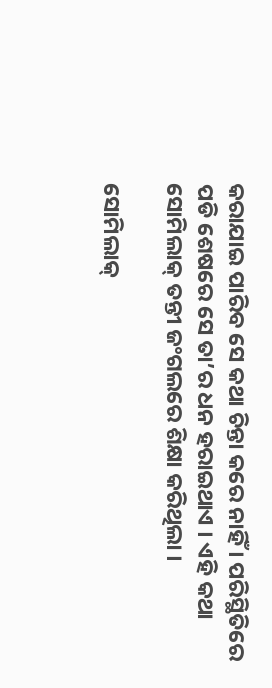କରାଯାଇ ପାରିବ ସେ କଥା ଚିନ୍ତା କରେ ନାହିଁ । ପରିସ୍ଥିତିରେ ପଡି ଶେଷରେ ସେ ତା’ର ଧନ ହରାଇଥାଏ । ଏହି କଥା ସୋମିଲାକ୍ ତନ୍ତୀ ଜଂଗଲରେ ଶିକ୍ଷା କରିଥିଲା ।

ସୋମିଲାକ୍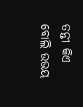ତନ୍ତୀ କିଏ ବୋଲି ଉଭୟ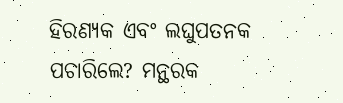ହିରଣ୍ୟକ ଏବଂ ଲଘୁପତନକ ପଚାରିଲେ? ମନ୍ଥରକ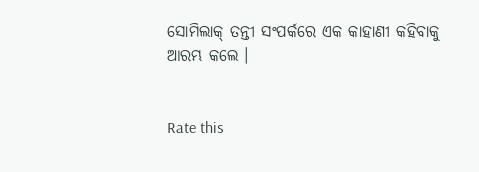ସୋମିଲାକ୍ ତନ୍ତୀ ସଂପର୍କରେ ଏକ କାହାଣୀ କହିବାକୁ ଆରମ୍ଭ କଲେ ।


Rate this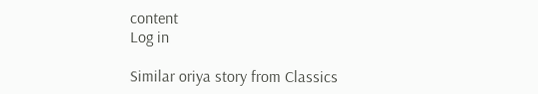content
Log in

Similar oriya story from Classics